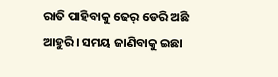ରାତି ପାହିବାକୁ ଢେର୍ ଡେରି ଅଛି ଆହୁରି । ସମୟ ଜାଣିବାକୁ ଇଛା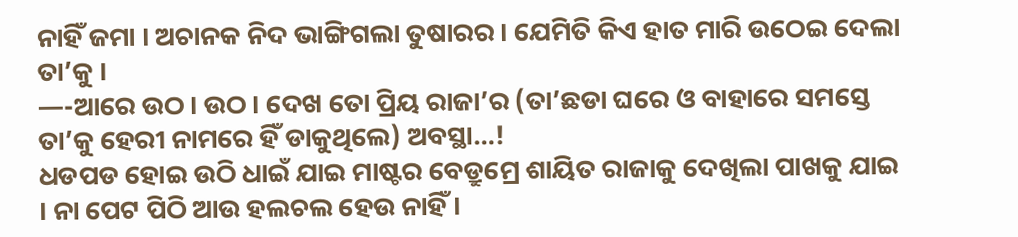ନାହିଁ ଜମା । ଅଚାନକ ନିଦ ଭାଙ୍ଗିଗଲା ତୁଷାରର । ଯେମିତି କିଏ ହାତ ମାରି ଉଠେଇ ଦେଲା ତା’କୁ ।
—-ଆରେ ଉଠ । ଉଠ । ଦେଖ ତୋ ପ୍ରିୟ ରାଜା’ର (ତା’ଛଡା ଘରେ ଓ ବାହାରେ ସମସ୍ତେ ତା’କୁ ହେରୀ ନାମରେ ହିଁ ଡାକୁଥିଲେ) ଅବସ୍ଥା…!
ଧଡପଡ ହୋଇ ଉଠି ଧାଇଁ ଯାଇ ମାଷ୍ଟର ବେଡ୍ରୁମ୍ରେ ଶାୟିତ ରାଜାକୁ ଦେଖିଲା ପାଖକୁ ଯାଇ । ନା ପେଟ ପିଠି ଆଉ ହଲଚଲ ହେଉ ନାହିଁ ।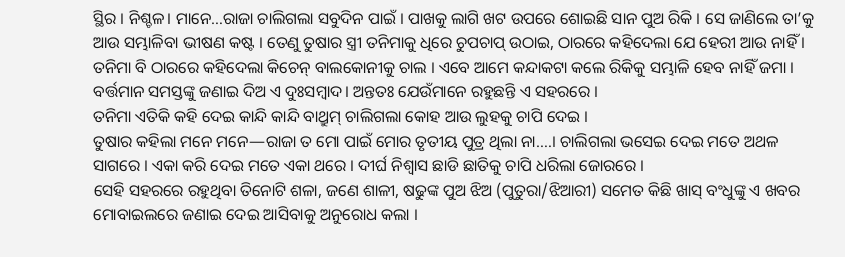ସ୍ଥିର । ନିଶ୍ଚଳ। ମାନେ…ରାଜା ଚାଲିଗଲା ସବୁଦିନ ପାଇଁ । ପାଖକୁ ଲାଗି ଖଟ ଉପରେ ଶୋଇଛି ସାନ ପୁଅ ରିକି । ସେ ଜାଣିଲେ ତା’କୁ ଆଉ ସମ୍ଭାଳିବା ଭୀଷଣ କଷ୍ଟ । ତେଣୁ ତୁଷାର ସ୍ତ୍ରୀ ତନିମାକୁ ଧିରେ ଚୁପଚାପ୍ ଉଠାଇ, ଠାରରେ କହିଦେଲା ଯେ ହେରୀ ଆଉ ନାହିଁ ।
ତନିମା ବି ଠାରରେ କହିଦେଲା କିଚେନ୍ ବାଲକୋନୀକୁ ଚାଲ । ଏବେ ଆମେ କନ୍ଦାକଟା କଲେ ରିକିକୁ ସମ୍ଭାଳି ହେବ ନାହିଁ ଜମା । ବର୍ତ୍ତମାନ ସମସ୍ତଙ୍କୁ ଜଣାଇ ଦିଅ ଏ ଦୁଃସମ୍ବାଦ। ଅନ୍ତତଃ ଯେଉଁମାନେ ରହୁଛନ୍ତି ଏ ସହରରେ ।
ତନିମା ଏତିକି କହି ଦେଇ କାନ୍ଦି କାନ୍ଦି ବାଥ୍ରୁମ୍ ଚାଲିଗଲା କୋହ ଆଉ ଲୁହକୁ ଚାପି ଦେଇ ।
ତୁଷାର କହିଲା ମନେ ମନେ—ରାଜା ତ ମୋ ପାଇଁ ମୋର ତୃତୀୟ ପୁତ୍ର ଥିଲା ନା….। ଚାଲିଗଲା ଭସେଇ ଦେଇ ମତେ ଅଥଳ ସାଗରେ । ଏକା କରି ଦେଇ ମତେ ଏକା ଥରେ । ଦୀର୍ଘ ନିଶ୍ଵାସ ଛାଡି ଛାତିକୁ ଚାପି ଧରିଲା ଜୋରରେ ।
ସେହି ସହରରେ ରହୁଥିବା ତିନୋଟି ଶଳା, ଜଣେ ଶାଳୀ, ଷଢୁଙ୍କ ପୁଅ ଝିଅ (ପୁତୁରା/ଝିଆରୀ) ସମେତ କିଛି ଖାସ୍ ବଂଧୁଙ୍କୁ ଏ ଖବର ମୋବାଇଲରେ ଜଣାଇ ଦେଇ ଆସିବାକୁ ଅନୁରୋଧ କଲା ।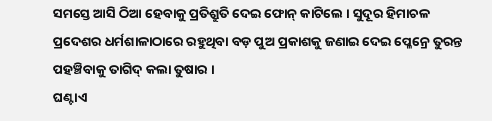ସମସ୍ତେ ଆସି ଠିଆ ହେବାକୁ ପ୍ରତିଶ୍ରୁତି ଦେଇ ଫୋନ୍ କାଟିଲେ । ସୁଦୂର ହିମାଚଳ ପ୍ରଦେଶର ଧର୍ମଶାଳାଠାରେ ରହୁଥିବା ବଡ଼ ପୁଅ ପ୍ରକାଶକୁ ଜଣାଇ ଦେଇ ପ୍ଳେନ୍ରେ ତୁରନ୍ତ ପହଞ୍ଚିବାକୁ ତାଗିଦ୍ କଲା ତୁଷାର ।
ଘଣ୍ଟାଏ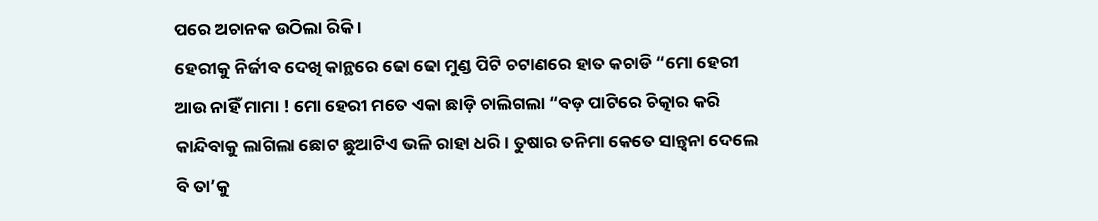ପରେ ଅଚାନକ ଉଠିଲା ରିକି ।
ହେରୀକୁ ନିର୍ଜୀବ ଦେଖି କାନ୍ଥରେ ଢୋ ଢୋ ମୁଣ୍ଡ ପିଟି ଚଟାଣରେ ହାତ କଚାଡି “ମୋ ହେରୀ ଆଉ ନାହିଁ ମାମା ! ମୋ ହେରୀ ମତେ ଏକା ଛାଡ଼ି ଚାଲିଗଲା “ବଡ଼ ପାଟିରେ ଚିତ୍କାର କରି କାନ୍ଦିବାକୁ ଲାଗିଲା ଛୋଟ ଛୁଆଟିଏ ଭଳି ରାହା ଧରି । ତୁଷାର ତନିମା କେତେ ସାନ୍ତ୍ୱନା ଦେଲେ ବି ତା’କୁ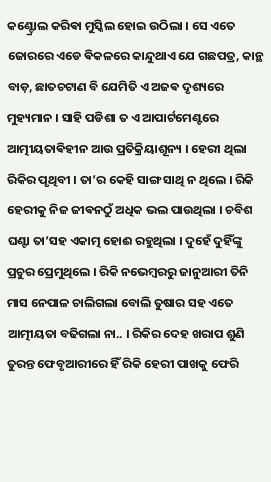କଣ୍ଟ୍ରୋଲ କରିଵା ମୁସ୍କିଲ ହୋଇ ଉଠିଲା । ସେ ଏତେ ଜୋରରେ ଏଡେ ଵିକଳରେ କାନ୍ଦୁଥାଏ ଯେ ଗଛପତ୍ର, କାନ୍ଥ ବାଡ଼, ଛାତଚଟାଣ ବି ଯେମିତି ଏ ଅଜଵ ଦୃଶ୍ୟରେ ମୁହ୍ୟମାନ । ସାହି ପଡିଶା ତ ଏ ଆପାର୍ଟମେଣ୍ଟରେ ଆତ୍ମୀୟତାଵିହୀନ ଆଉ ପ୍ରତିକ୍ରିୟାଶୂନ୍ୟ । ହେରୀ ଥିଲା ରିକିର ପୃଥିବୀ । ତା’ର କେହି ସାଙ୍ଗ ସାଥି ନ ଥିଲେ । ରିକି ହେରୀକୁ ନିଜ ଜୀଵନଠୁଁ ଅଧିକ ଭଲ ପାଉଥିଲା । ଚବିଶ ଘଣ୍ଟା ତା’ସହ ଏକାତ୍ମ ହୋଈ ରହୁଥିଲା । ଦୁହେଁ ଦୁହିଁଙ୍କୁ ପ୍ରଚୁର ପ୍ରେମୁଥିଲେ । ରିକି ନଭେମ୍ବରରୁ ଜାନୁଆରୀ ତିନି ମାସ ନେପାଳ ଚାଲିଗଲା ବୋଲି ତୁଷାର ସହ ଏତେ ଆତ୍ମୀୟତା ବଢିଗଲା ନା.. । ରିକିର ଦେହ ଖରାପ ଶୁଣି ତୁରନ୍ତ ଫେବୃଆରୀରେ ହିଁ ରିକି ହେରୀ ପାଖକୁ ଫେରି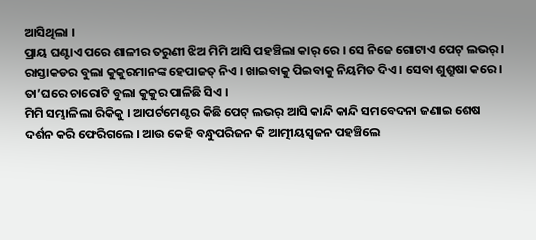ଆସିଥିଲା ।
ପ୍ରାୟ ଘଣ୍ଟାଏ ପରେ ଶାଳୀର ତରୁଣୀ ଝିଅ ମିମି ଆସି ପହଞ୍ଚିଲା କାର୍ ରେ । ସେ ନିଜେ ଗୋଟାଏ ପେଟ୍ ଲଭର୍ । ରାସ୍ତାକଡର ବୁଲା କୁକୁରମାନଙ୍କ ହେପାଜତ୍ ନିଏ । ଖାଇବାକୁ ପିଇବାକୁ ନିୟମିତ ଦିଏ । ସେବା ଶୁଶ୍ରୁଷା କରେ । ତା’ଘରେ ଚାରୋଟି ବୁଲା କୁକୁର ପାଳିଛି ସିଏ ।
ମିମି ସମ୍ଭାଳିଲା ରିକିକୁ । ଆପର୍ଟମେଣ୍ଟର କିଛି ପେଟ୍ ଲଭର୍ ଆସି କାନ୍ଦି କାନ୍ଦି ସମବେଦନା ଜଣାଇ ଶେଷ ଦର୍ଶନ କରି ଫେରିଗଲେ । ଆଉ କେହି ବନ୍ଧୁପରିଜନ କି ଆତ୍ମୀୟସ୍ୱଜନ ପହଞ୍ଚିଲେ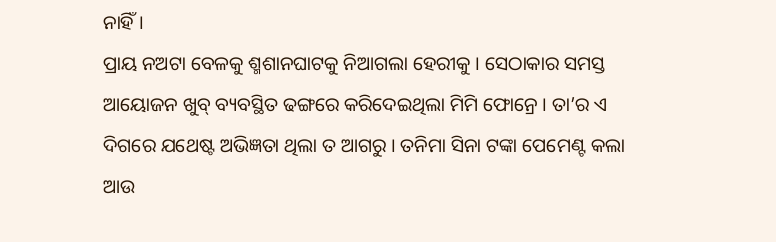ନାହିଁ ।
ପ୍ରାୟ ନଅଟା ବେଳକୁ ଶ୍ମଶାନଘାଟକୁ ନିଆଗଲା ହେରୀକୁ । ସେଠାକାର ସମସ୍ତ ଆୟୋଜନ ଖୁବ୍ ବ୍ୟବସ୍ଥିତ ଢଙ୍ଗରେ କରିଦେଇଥିଲା ମିମି ଫୋନ୍ରେ । ତା’ର ଏ ଦିଗରେ ଯଥେଷ୍ଟ ଅଭିଜ୍ଞତା ଥିଲା ତ ଆଗରୁ । ତନିମା ସିନା ଟଙ୍କା ପେମେଣ୍ଟ କଲା ଆଉ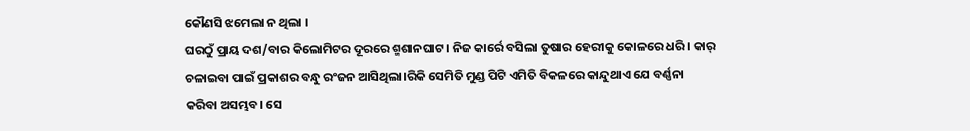କୌଣସି ଝମେଲା ନ ଥିଲା ।
ଘରଠୁଁ ପ୍ରାୟ ଦଶ/ବାର କିଲୋମିଟର ଦୂରରେ ଶ୍ମଶାନଘାଟ । ନିଜ କାର୍ରେ ବସିଲା ତୁଷାର ହେରୀକୁ କୋଳରେ ଧରି । କାର୍ ଚଳାଇବା ପାଇଁ ପ୍ରକାଶର ବନ୍ଧୁ ରଂଜନ ଆସିଥିଲା।ରିକି ସେମିତି ମୁଣ୍ଡ ପିଟି ଏମିତି ବିକଳରେ କାନ୍ଦୁଥାଏ ଯେ ବର୍ଣ୍ଣନା କରିବା ଅସମ୍ଭବ। ସେ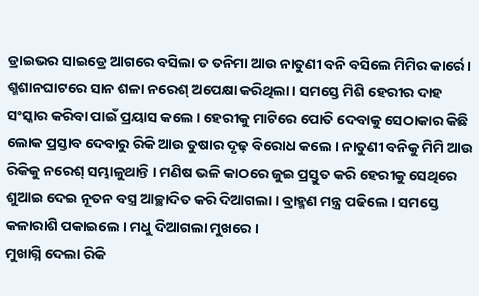ଡ୍ରାଇଭର ସାଇଡ୍ରେ ଆଗରେ ବସିଲା ତ ତନିମା ଆଉ ନାତୁଣୀ ବନି ବସିଲେ ମିମିର କାର୍ରେ।
ଶ୍ମଶାନଘାଟରେ ସାନ ଶଳା ନରେଶ୍ ଅପେକ୍ଷା କରିଥିଲା । ସମସ୍ତେ ମିଶି ହେରୀର ଦାହ ସଂସ୍କାର କରିବା ପାଇଁ ପ୍ରୟାସ କଲେ । ହେରୀକୁ ମାଟିରେ ପୋତି ଦେବାକୁ ସେଠାକାର କିଛି ଲୋକ ପ୍ରସ୍ତାବ ଦେବାରୁ ରିକି ଆଉ ତୁଷାର ଦୃଢ଼ ବିରୋଧ କଲେ । ନାତୁଣୀ ବନିକୁ ମିମି ଆଉ ରିକିକୁ ନରେଶ୍ ସମ୍ଭାଳୁଥାନ୍ତି । ମଣିଷ ଭଳି କାଠରେ ଜୁଇ ପ୍ରସ୍ତୁତ କରି ହେରୀକୁ ସେଥିରେ ଶୁଆଇ ଦେଇ ନୂତନ ବସ୍ତ୍ର ଆଚ୍ଛାଦିତ କରି ଦିଆଗଲା । ବ୍ରାହ୍ମଣ ମନ୍ତ୍ର ପଢିଲେ । ସମସ୍ତେ କଳାରାଶି ପକାଇଲେ । ମଧୁ ଦିଆଗଲା ମୁଖରେ ।
ମୁଖାଗ୍ନି ଦେଲା ରିକି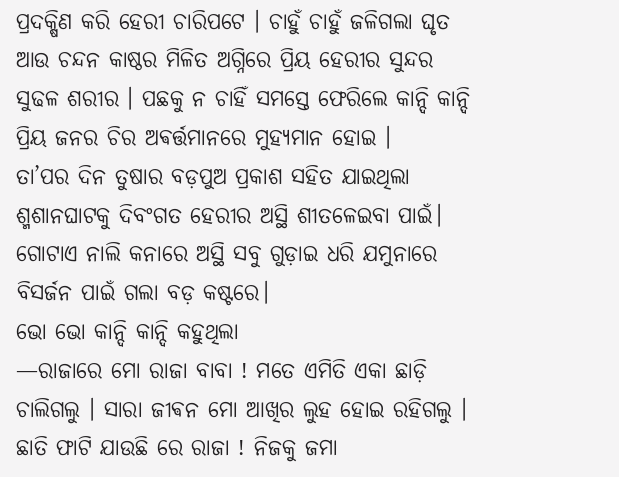ପ୍ରଦକ୍ଷିଣ କରି ହେରୀ ଚାରିପଟେ । ଚାହୁଁ ଚାହୁଁ ଜଳିଗଲା ଘୃତ ଆଉ ଚନ୍ଦନ କାଷ୍ଠର ମିଳିତ ଅଗ୍ନିରେ ପ୍ରିୟ ହେରୀର ସୁନ୍ଦର ସୁଢଳ ଶରୀର । ପଛକୁ ନ ଚାହିଁ ସମସ୍ତେ ଫେରିଲେ କାନ୍ଦି କାନ୍ଦି ପ୍ରିୟ ଜନର ଚିର ଅଵର୍ତ୍ତମାନରେ ମୁହ୍ୟମାନ ହୋଇ ।
ତା’ପର ଦିନ ତୁଷାର ବଡ଼ପୁଅ ପ୍ରକାଶ ସହିତ ଯାଇଥିଲା ଶ୍ମଶାନଘାଟକୁ ଦିବଂଗତ ହେରୀର ଅସ୍ଥି ଶୀତଳେଇବା ପାଇଁ। ଗୋଟାଏ ନାଲି କନାରେ ଅସ୍ଥି ସବୁ ଗୁଡ଼ାଇ ଧରି ଯମୁନାରେ ବିସର୍ଜନ ପାଇଁ ଗଲା ବଡ଼ କଷ୍ଟରେ।
ଭୋ ଭୋ କାନ୍ଦି କାନ୍ଦି କହୁଥିଲା
—ରାଜାରେ ମୋ ରାଜା ବାବା ! ମତେ ଏମିତି ଏକା ଛାଡ଼ି ଚାଲିଗଲୁ । ସାରା ଜୀଵନ ମୋ ଆଖିର ଲୁହ ହୋଇ ରହିଗଲୁ । ଛାତି ଫାଟି ଯାଉଛି ରେ ରାଜା ! ନିଜକୁ ଜମା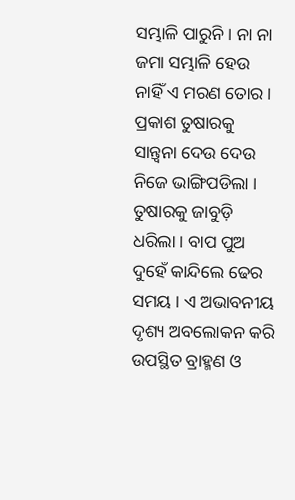ସମ୍ଭାଳି ପାରୁନି । ନା ନା ଜମା ସମ୍ଭାଳି ହେଉ ନାହିଁ ଏ ମରଣ ତୋର ।
ପ୍ରକାଶ ତୁଷାରକୁ ସାନ୍ତ୍ୱନା ଦେଉ ଦେଉ ନିଜେ ଭାଙ୍ଗିପଡିଲା । ତୁଷାରକୁ ଜାବୁଡ଼ି ଧରିଲା । ବାପ ପୁଅ ଦୁହେଁ କାନ୍ଦିଲେ ଢେର ସମୟ । ଏ ଅଭାବନୀୟ ଦୃଶ୍ୟ ଅବଲୋକନ କରି ଉପସ୍ଥିତ ବ୍ରାହ୍ମଣ ଓ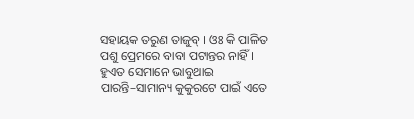ସହାୟକ ତରୁଣ ତାଜୁବ୍ । ଓଃ କି ପାଳିତ ପଶୁ ପ୍ରେମରେ ବାବା ପଟାନ୍ତର ନାହିଁ ।
ହୁଏତ ସେମାନେ ଭାବୁଥାଇ ପାରନ୍ତି–ସାମାନ୍ୟ କୁକୁରଟେ ପାଇଁ ଏତେ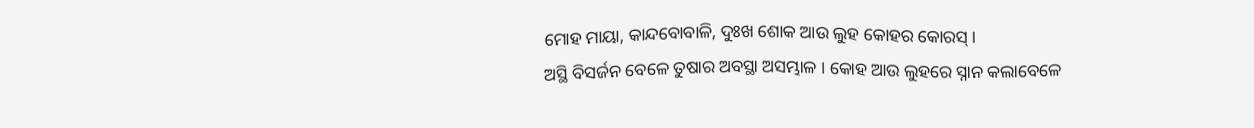ମୋହ ମାୟା, କାନ୍ଦବୋବାଳି, ଦୁଃଖ ଶୋକ ଆଉ ଲୁହ କୋହର କୋରସ୍ ।
ଅସ୍ଥି ବିସର୍ଜନ ବେଳେ ତୁଷାର ଅବସ୍ଥା ଅସମ୍ଭାଳ । କୋହ ଆଉ ଲୁହରେ ସ୍ନାନ କଲାବେଳେ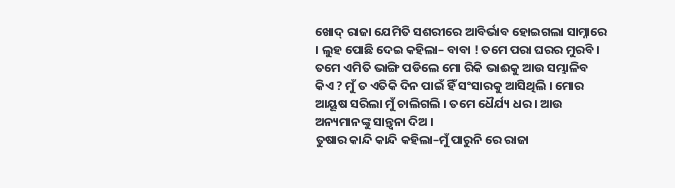ଖୋଦ୍ ରାଜା ଯେମିତି ସଶରୀରେ ଆବିର୍ଭାବ ହୋଇଗଲା ସାମ୍ନାରେ । ଲୁହ ପୋଛି ଦେଇ କହିଲା– ବାବା ! ତମେ ପରା ଘରର ମୁରବି । ତମେ ଏମିତି ଭାଙ୍ଗି ପଡିଲେ ମୋ ରିକି ଭାଈକୁ ଆଉ ସମ୍ଭାଳିବ କିଏ ? ମୁଁ ତ ଏତିକି ଦିନ ପାଇଁ ହିଁ ସଂସାରକୁ ଆସିଥିଲି । ମୋର ଆୟୂଷ ସରିଲା ମୁଁ ଚାଲିଗଲି । ତମେ ଧୈର୍ଯ୍ୟ ଧର । ଆଉ ଅନ୍ୟମାନଙ୍କୁ ସାନ୍ତ୍ୱନା ଦିଅ ।
ତୁଷାର କାନ୍ଦି କାନ୍ଦି କହିଲା–ମୁଁ ପାରୁନି ରେ ରାଜା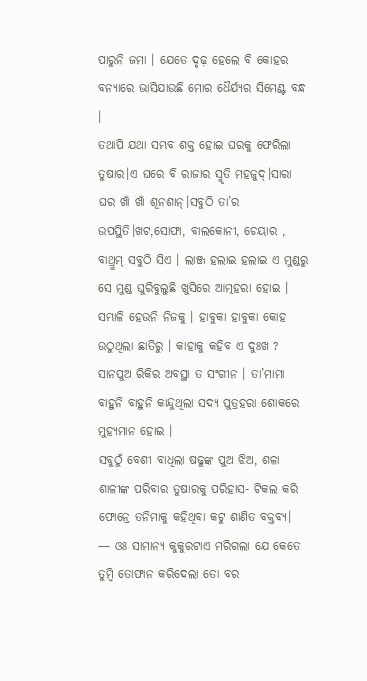ପାରୁନି ଜମା । ଯେତେ ଦୃଢ଼ ହେଲେ ବି କୋହର ବନ୍ୟାରେ ଭାସିଯାଉଛି ମୋର ଧୈର୍ଯ୍ୟର ସିମେଣ୍ଟ ବନ୍ଧ ।
ତଥାପି ଯଥା ସମ୍ଭବ ଶକ୍ତ ହୋଇ ଘରକୁ ଫେରିଲା ତୁଷାର।ଏ ଘରେ ବି ରାଜାର ସ୍ମୃତି ମହଜୁଦ୍।ସାରା ଘର ଖାଁ ଖାଁ ଶୂନଶାନ୍।ସବୁଠି ତା’ର ଉପସ୍ଥିତି।ଖଟ,ସୋଫା, ବାଲକୋନୀ, ଚେୟାର , ବାଥ୍ରୁମ୍ ସବୁଠି ସିଏ । ଲାଞ୍ଜ ହଲାଇ ହଲାଇ ଏ ମୁଣ୍ଡରୁ ସେ ମୁଣ୍ଡ ଘୁରିବୁଲୁଛି ଖୁସିରେ ଆତ୍ମହରା ହୋଇ । ସମ୍ଭାଳି ହେଉନି ନିଜକୁ । ହାବୁକା ହାବୁକା କୋହ ଉଠୁଥିଲା ଛାତିରୁ । କାହାକୁ କହିବ ଏ ଦୁଃଖ ? ସାନପୁଅ ରିକିର ଅବସ୍ଥା ତ ସଂଗୀନ । ତା’ମାମା ବାହୁନି ବାହୁନି କାନ୍ଦୁଥିଲା ସଦ୍ୟ ପୁତ୍ରହରା ଶୋକରେ ମୁହ୍ୟମାନ ହୋଇ ।
ସବୁଠୁଁ ବେଶୀ ବାଧିଲା ଷଢୁଙ୍କ ପୁଅ ଝିଅ, ଶଳା ଶାଳୀଙ୍କ ପରିବାର ତୁଷାରକୁ ପରିହାସ- ଟିକଲ କରି ଫୋନ୍ରେ ତନିମାକୁ କହିଥିବା କଟୁ ଶାଣିତ ବକ୍ତବ୍ୟ।
— ଓଃ ସାମାନ୍ୟ କୁକୁରଟାଏ ମରିଗଲା ଯେ କେତେ ତୁମ୍ବି ତୋଫାନ କରିଦେଲା ତୋ ବର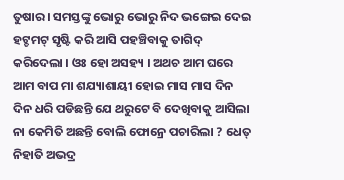ତୁଷାର । ସମସ୍ତଙ୍କୁ ଭୋରୁ ଭୋରୁ ନିଦ ଭଙ୍ଗେଇ ଦେଇ ହଟ୍ଚମଟ୍ ସୃଷ୍ଟି କରି ଆସି ପହଞ୍ଚିବାକୁ ତାଗିଦ୍ କରିଦେଲା । ଓଃ ହୋ ଅସହ୍ୟ । ଅଥଚ ଆମ ଘରେ ଆମ ବାପ ମା ଶଯ୍ୟାଶାୟୀ ହୋଇ ମାସ ମାସ ଦିନ ଦିନ ଧରି ପଡିଛନ୍ତି ଯେ ଥରୁଟେ ବି ଦେଖିବାକୁ ଆସିଲା ନା କେମିତି ଅଛନ୍ତି ବୋଲି ଫୋନ୍ରେ ପଚାରିଲା ? ଧେତ୍ ନିହାତି ଅଭଦ୍ର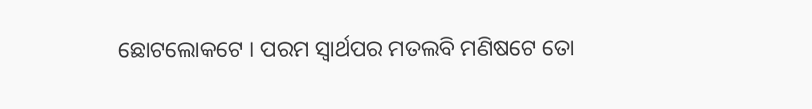ଛୋଟଲୋକଟେ । ପରମ ସ୍ୱାର୍ଥପର ମତଲବି ମଣିଷଟେ ତୋ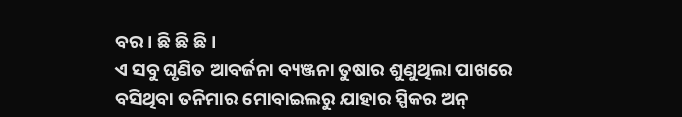ବର । ଛି ଛି ଛି ।
ଏ ସବୁ ଘୃଣିତ ଆବର୍ଜନା ବ୍ୟଞ୍ଜନା ତୁଷାର ଶୁଣୁଥିଲା ପାଖରେ ବସିଥିବା ତନିମାର ମୋବାଇଲରୁ ଯାହାର ସ୍ପିକର ଅନ୍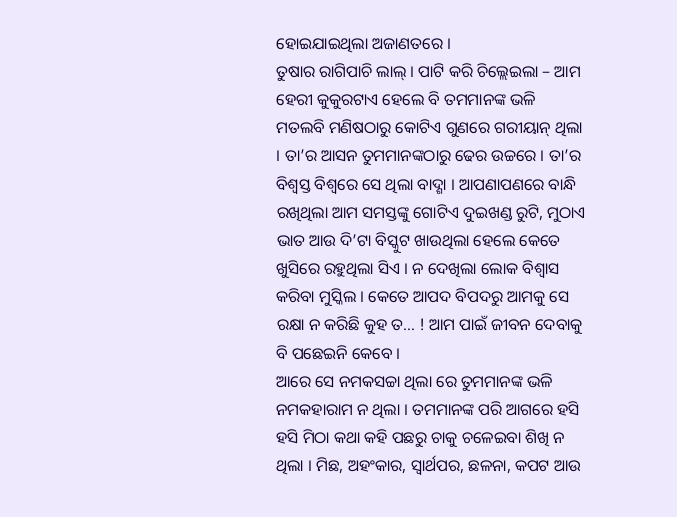ହୋଇଯାଇଥିଲା ଅଜାଣତରେ ।
ତୁଷାର ରାଗିପାଚି ଲାଲ୍ । ପାଟି କରି ଚିଲ୍ଲେଇଲା – ଆମ ହେରୀ କୁକୁରଟାଏ ହେଲେ ବି ତମମାନଙ୍କ ଭଳି ମତଲବି ମଣିଷଠାରୁ କୋଟିଏ ଗୁଣରେ ଗରୀୟାନ୍ ଥିଲା । ତା’ର ଆସନ ତୁମମାନଙ୍କଠାରୁ ଢେର ଉଚ୍ଚରେ । ତା’ର ବିଶ୍ୱସ୍ତ ବିଶ୍ୱରେ ସେ ଥିଲା ବାଦ୍ଶା । ଆପଣାପଣରେ ବାନ୍ଧି ରଖିଥିଲା ଆମ ସମସ୍ତଙ୍କୁ ଗୋଟିଏ ଦୁଇଖଣ୍ଡ ରୁଟି, ମୁଠାଏ ଭାତ ଆଉ ଦି’ଟା ବିସ୍କୁଟ ଖାଉଥିଲା ହେଲେ କେତେ ଖୁସିରେ ରହୁଥିଲା ସିଏ । ନ ଦେଖିଲା ଲୋକ ବିଶ୍ୱାସ କରିବା ମୁସ୍କିଲ । କେତେ ଆପଦ ବିପଦରୁ ଆମକୁ ସେ ରକ୍ଷା ନ କରିଛି କୁହ ତ… ! ଆମ ପାଇଁ ଜୀବନ ଦେବାକୁ ବି ପଛେଇନି କେବେ ।
ଆରେ ସେ ନମକସଚ୍ଚା ଥିଲା ରେ ତୁମମାନଙ୍କ ଭଳି ନମକହାରାମ ନ ଥିଲା । ତମମାନଙ୍କ ପରି ଆଗରେ ହସି ହସି ମିଠା କଥା କହି ପଛରୁ ଚାକୁ ଚଳେଇବା ଶିଖି ନ ଥିଲା । ମିଛ, ଅହଂକାର, ସ୍ୱାର୍ଥପର, ଛଳନା, କପଟ ଆଉ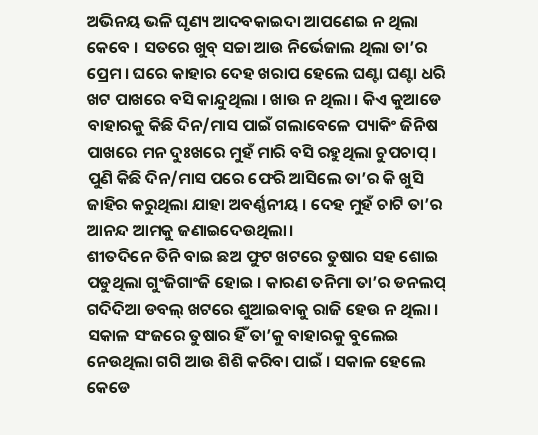ଅଭିନୟ ଭଳି ଘୃଣ୍ୟ ଆଦବକାଇଦା ଆପଣେଇ ନ ଥିଲା କେବେ । ସତରେ ଖୁବ୍ ସଚ୍ଚା ଆଉ ନିର୍ଭେଜାଲ ଥିଲା ତା’ର ପ୍ରେମ । ଘରେ କାହାର ଦେହ ଖରାପ ହେଲେ ଘଣ୍ଟା ଘଣ୍ଟା ଧରି ଖଟ ପାଖରେ ବସି କାନ୍ଦୁଥିଲା । ଖାଉ ନ ଥିଲା । କିଏ କୁଆଡେ ବାହାରକୁ କିଛି ଦିନ/ମାସ ପାଇଁ ଗଲାବେଳେ ପ୍ୟାକିଂ ଜିନିଷ ପାଖରେ ମନ ଦୁଃଖରେ ମୁହଁ ମାରି ବସି ରହୁଥିଲା ଚୁପଚାପ୍ । ପୁଣି କିଛି ଦିନ/ମାସ ପରେ ଫେରି ଆସିଲେ ତା’ର କି ଖୁସି ଜାହିର କରୁଥିଲା ଯାହା ଅବର୍ଣ୍ଣନୀୟ । ଦେହ ମୁହଁ ଚାଟି ତା’ର ଆନନ୍ଦ ଆମକୁ ଜଣାଇଦେଉଥିଲା।
ଶୀତଦିନେ ତିନି ବାଇ ଛଅ ଫୁଟ ଖଟରେ ତୁଷାର ସହ ଶୋଇ ପଡୁଥିଲା ଗୁଂଜିଗାଂଜି ହୋଇ । କାରଣ ତନିମା ତା’ର ଡନଲପ୍ ଗଦିଦିଆ ଡବଲ୍ ଖଟରେ ଶୁଆଇବାକୁ ରାଜି ହେଉ ନ ଥିଲା । ସକାଳ ସଂଜରେ ତୁଷାର ହିଁ ତା’କୁ ବାହାରକୁ ବୁଲେଇ ନେଉଥିଲା ଗଗି ଆଉ ଶିଶି କରିବା ପାଇଁ । ସକାଳ ହେଲେ କେଡେ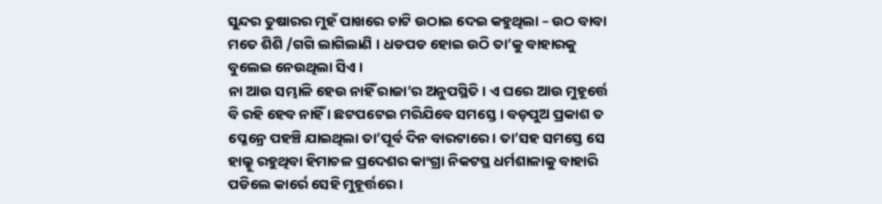ସୁନ୍ଦର ତୁଷାରର ମୁହଁ ପାଖରେ ଚାଟି ଉଠାଇ ଦେଇ କହୁଥିଲା – ଉଠ ବାବା ମତେ ଶିଶି /ଗଗି ଲାଗିଲାଣି । ଧଡପଡ ହୋଇ ଉଠି ତା’କୁ ବାହାରକୁ ବୁଲେଇ ନେଉଥିଲା ସିଏ ।
ନା ଆଉ ସମ୍ଭାଳି ହେଉ ନାହିଁ ରାଜା’ର ଅନୁପସ୍ଥିତି । ଏ ଘରେ ଆଉ ମୁହୂର୍ତ୍ତେ ବି ରହି ହେବ ନାହିଁ । ଛଟପଟେଇ ମରିଯିବେ ସମସ୍ତେ । ବଡ଼ପୁଅ ପ୍ରକାଶ ତ ପ୍ଳେନ୍ରେ ପହଞ୍ଚି ଯାଇଥିଲା ତା’ପୂର୍ବ ଦିନ ବାରଟାରେ । ତା’ସହ ସମସ୍ତେ ସେ ହାଲ୍କୁ ରହୁଥିବା ହିମାଚଳ ପ୍ରଦେଶର କାଂଗ୍ରା ନିକଟସ୍ଥ ଧର୍ମଶାଳାକୁ ବାହାରି ପଡିଲେ କାର୍ରେ ସେହି ମୁହୂର୍ତ୍ତରେ ।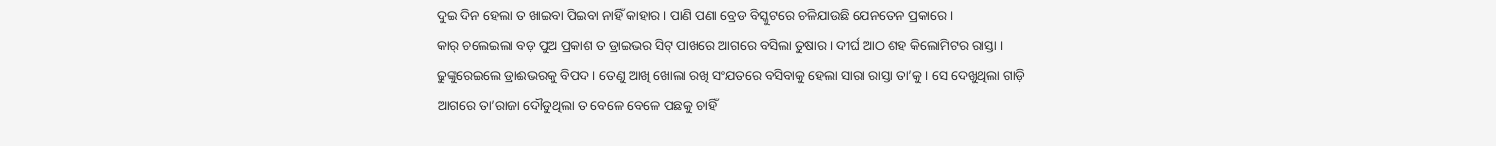ଦୁଇ ଦିନ ହେଲା ତ ଖାଇବା ପିଇବା ନାହିଁ କାହାର । ପାଣି ପଣା ବ୍ରେଡ ବିସ୍କୁଟରେ ଚଳିଯାଉଛି ଯେନତେନ ପ୍ରକାରେ ।
କାର୍ ଚଲେଇଲା ବଡ଼ ପୁଅ ପ୍ରକାଶ ତ ଡ୍ରାଇଭର ସିଟ୍ ପାଖରେ ଆଗରେ ବସିଲା ତୁଷାର । ଦୀର୍ଘ ଆଠ ଶହ କିଲୋମିଟର ରାସ୍ତା । ଢୁଙ୍କୁରେଇଲେ ଡ୍ରାଈଭରକୁ ବିପଦ । ତେଣୁ ଆଖି ଖୋଲା ରଖି ସଂଯତରେ ବସିବାକୁ ହେଲା ସାରା ରାସ୍ତା ତା’କୁ । ସେ ଦେଖୁଥିଲା ଗାଡ଼ି ଆଗରେ ତା’ରାଜା ଦୌଡୁଥିଲା ତ ବେଳେ ବେଳେ ପଛକୁ ଚାହିଁ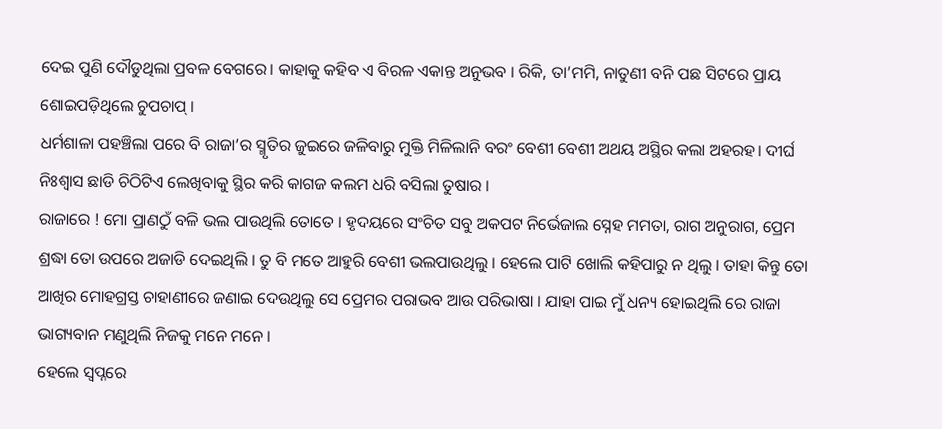ଦେଇ ପୁଣି ଦୌଡୁଥିଲା ପ୍ରବଳ ବେଗରେ। କାହାକୁ କହିବ ଏ ବିରଳ ଏକାନ୍ତ ଅନୁଭବ । ରିକି, ତା’ମମି, ନାତୁଣୀ ବନି ପଛ ସିଟରେ ପ୍ରାୟ ଶୋଇପଡ଼ିଥିଲେ ଚୁପଚାପ୍ ।
ଧର୍ମଶାଳା ପହଞ୍ଚିଲା ପରେ ବି ରାଜା’ର ସ୍ମୃତିର ଜୁଇରେ ଜଳିବାରୁ ମୁକ୍ତି ମିଳିଲାନି ବରଂ ବେଶୀ ବେଶୀ ଅଥୟ ଅସ୍ଥିର କଲା ଅହରହ। ଦୀର୍ଘ ନିଃଶ୍ଵାସ ଛାଡି ଚିଠିଟିଏ ଲେଖିବାକୁ ସ୍ଥିର କରି କାଗଜ କଲମ ଧରି ବସିଲା ତୁଷାର ।
ରାଜାରେ ! ମୋ ପ୍ରାଣଠୁଁ ବଳି ଭଲ ପାଉଥିଲି ତୋତେ । ହୃଦୟରେ ସଂଚିତ ସବୁ ଅକପଟ ନିର୍ଭେଜାଲ ସ୍ନେହ ମମତା, ରାଗ ଅନୁରାଗ, ପ୍ରେମ ଶ୍ରଦ୍ଧା ତୋ ଉପରେ ଅଜାଡି ଦେଇଥିଲି । ତୁ ବି ମତେ ଆହୁରି ବେଶୀ ଭଲପାଉଥିଲୁ । ହେଲେ ପାଟି ଖୋଲି କହିପାରୁ ନ ଥିଲୁ । ତାହା କିନ୍ତୁ ତୋ ଆଖିର ମୋହଗ୍ରସ୍ତ ଚାହାଣୀରେ ଜଣାଇ ଦେଉଥିଲୁ ସେ ପ୍ରେମର ପରାଭବ ଆଉ ପରିଭାଷା । ଯାହା ପାଇ ମୁଁ ଧନ୍ୟ ହୋଇଥିଲି ରେ ରାଜା ଭାଗ୍ୟବାନ ମଣୁଥିଲି ନିଜକୁ ମନେ ମନେ ।
ହେଲେ ସ୍ୱପ୍ନରେ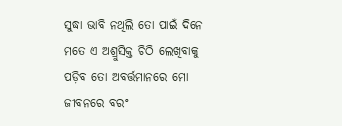ସୁଦ୍ଧା ଭାବି ନଥିଲି ତୋ ପାଇଁ ଦିନେ ମତେ ଏ ଅଶ୍ରୁସିକ୍ତ ଚିଠି ଲେଖିବାକୁ ପଡ଼ିବ ତୋ ଅବର୍ତ୍ତମାନରେ ମୋ ଜୀବନରେ ବରଂ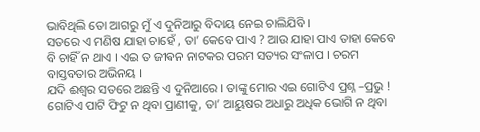ଭାବିଥିଲି ତୋ ଆଗରୁ ମୁଁ ଏ ଦୁନିଆରୁ ବିଦାୟ ନେଇ ଚାଲିଯିବି ।
ସତରେ ଏ ମଣିଷ ଯାହା ଚାହେଁ , ତା’ କେବେ ପାଏ ? ଆଉ ଯାହା ପାଏ ତାହା କେବେ ବି ଚାହିଁ ନ ଥାଏ । ଏଇ ତ ଜୀଵନ ନାଟକର ପରମ ସତ୍ୟର ସଂଳାପ । ଚରମ ବାସ୍ତବତାର ଅଭିନୟ ।
ଯଦି ଈଶ୍ୱର ସତରେ ଅଛନ୍ତି ଏ ଦୁନିଆରେ । ତାଙ୍କୁ ମୋର ଏଇ ଗୋଟିଏ ପ୍ରଶ୍ନ –ପ୍ରଭୁ ! ଗୋଟିଏ ପାଟି ଫିଟୁ ନ ଥିବା ପ୍ରାଣୀକୁ, ତା’ ଆୟୁଷର ଅଧାରୁ ଅଧିକ ଭୋଗି ନ ଥିବା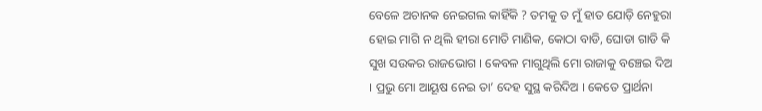ବେଳେ ଅଚାନକ ନେଇଗଲ କାହିଁକି ? ତମକୁ ତ ମୁଁ ହାତ ଯୋଡ଼ି ନେହୁରା ହୋଇ ମାଗି ନ ଥିଲି ହୀରା ମୋତି ମାଣିକ, କୋଠା ବାଡି, ଘୋଡା ଗାଡି କି ସୁଖ ସଉକର ରାଜଭୋଗ । କେବଳ ମାଗୁଥିଲି ମୋ ରାଜାକୁ ବଞ୍ଚେଇ ଦିଅ । ପ୍ରଭୁ ମୋ ଆୟୂଷ ନେଇ ତା’ ଦେହ ସୁସ୍ଥ କରିଦିଅ । କେତେ ପ୍ରାର୍ଥନା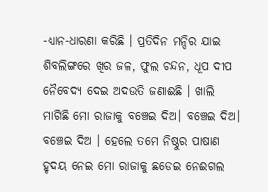-ଧ୍ୟାନ-ଧାରଣା କରିଛି । ପ୍ରତିଦିନ ମନ୍ଦିର ଯାଇ ଶିବଲିଙ୍ଗରେ ଖିର ଜଳ, ଫୁଲ ଚନ୍ଦନ, ଧୂପ ଦୀପ ନୈବେଦ୍ୟ ଦେଇ ଅଦଉତି ଜଣାଈଛି । ଖାଲି ମାଗିଛି ମୋ ରାଜାକୁ ବଞ୍ଚେଇ ଦିଅ। ବଞ୍ଚେଇ ଦିଅ। ବଞ୍ଚେଇ ଦିଅ । ହେଲେ ତମେ ନିଷ୍ଠୁର ପାଷାଣ ହୃଦୟ ନେଇ ମୋ ରାଜାକୁ ଛଡେଇ ନେଈଗଲ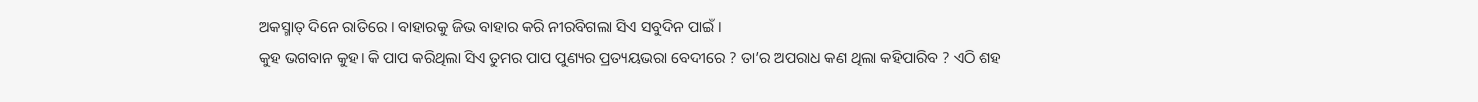ଅକସ୍ମାତ୍ ଦିନେ ରାତିରେ । ବାହାରକୁ ଜିଭ ବାହାର କରି ନୀରବିଗଲା ସିଏ ସବୁଦିନ ପାଇଁ ।
କୁହ ଭଗବାନ କୁହ। କି ପାପ କରିଥିଲା ସିଏ ତୁମର ପାପ ପୁଣ୍ୟର ପ୍ରତ୍ୟୟଭରା ବେଦୀରେ ? ତା’ର ଅପରାଧ କଣ ଥିଲା କହିପାରିବ ? ଏଠି ଶହ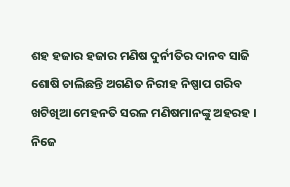ଶହ ହଜାର ହଜାର ମଣିଷ ଦୁର୍ନୀତିର ଦାନବ ସାଜି ଶୋଷି ଚାଲିଛନ୍ତି ଅଗଣିତ ନିରୀହ ନିଷ୍ପାପ ଗରିବ ଖଟିଖିଆ ମେହନତି ସରଳ ମଣିଷମାନଙ୍କୁ ଅହରହ । ନିଜେ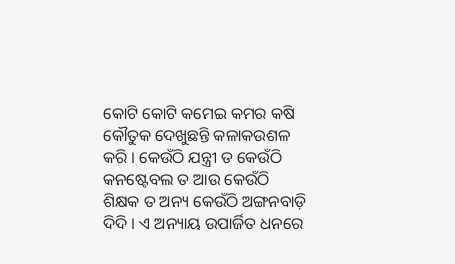କୋଟି କୋଟି କମେଇ କମର କଷି କୌତୁକ ଦେଖୁଛନ୍ତି କଳାକଉଶଳ କରି । କେଉଁଠି ଯନ୍ତ୍ରୀ ତ କେଉଁଠି କନଷ୍ଟେବଲ ତ ଆଉ କେଉଁଠି ଶିକ୍ଷକ ତ ଅନ୍ୟ କେଉଁଠି ଅଙ୍ଗନବାଡ଼ି ଦିଦି । ଏ ଅନ୍ୟାୟ ଉପାର୍ଜିତ ଧନରେ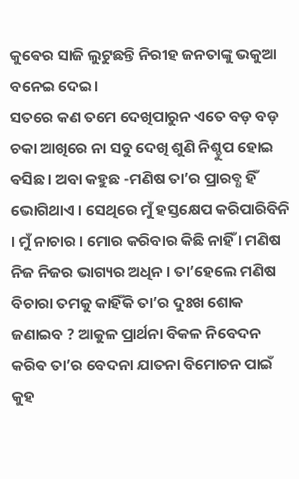କୁଵେର ସାଜି ଲୁଟୁଛନ୍ତି ନିରୀହ ଜନତାଙ୍କୁ ଭକୁଆ ବନେଇ ଦେଇ।
ସତରେ କଣ ତମେ ଦେଖିପାରୁନ ଏତେ ବଡ଼ ବଡ଼ ଚକା ଆଖିରେ ନା ସବୁ ଦେଖି ଶୁଣି ନିଶ୍ଚୁପ ହୋଇ ଵସିଛ । ଅବା କହୁଛ -ମଣିଷ ତା’ର ପ୍ରାରବ୍ଧ ହିଁ ଭୋଗିଥାଏ । ସେଥିରେ ମୁଁ ହସ୍ତକ୍ଷେପ କରିପାରିବିନି । ମୁଁ ନାଚାର । ମୋର କରିବାର କିଛି ନାହିଁ । ମଣିଷ ନିଜ ନିଜର ଭାଗ୍ୟର ଅଧିନ । ତା’ହେଲେ ମଣିଷ ବିଚାରା ତମକୁ କାହିଁକି ତା’ର ଦୁଃଖ ଶୋକ ଜଣାଇବ ? ଆକୁଳ ପ୍ରାର୍ଥନା ବିକଳ ନିବେଦନ କରିଵ ତା’ର ବେଦନା ଯାତନା ବିମୋଚନ ପାଇଁ କୁହ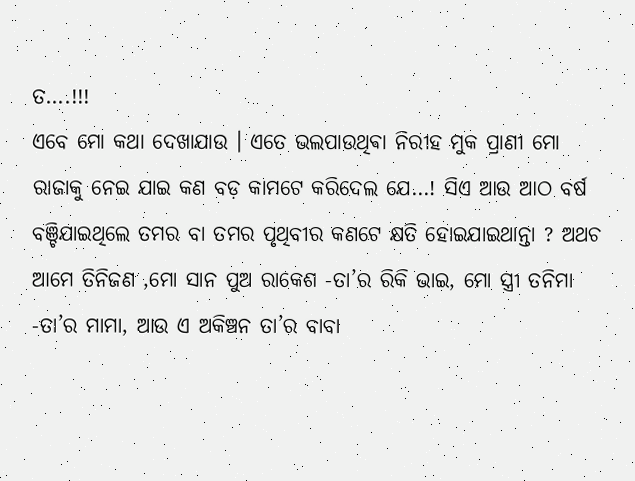ତ….!!!
ଏବେ ମୋ କଥା ଦେଖାଯାଉ । ଏତେ ଭଲପାଉଥିଵା ନିରୀହ ମୁକ ପ୍ରାଣୀ ମୋ ରାଜାକୁ ନେଇ ଯାଇ କଣ ବଡ଼ କାମଟେ କରିଦେଲ ଯେ…! ସିଏ ଆଉ ଆଠ ବର୍ଷ ବଞ୍ଚିଯାଇଥିଲେ ତମର ବା ତମର ପୃଥିବୀର କଣଟେ କ୍ଷତି ହୋଇଯାଇଥାନ୍ତା ? ଅଥଚ ଆମେ ତିନିଜଣ ,ମୋ ସାନ ପୁଅ ରାକେଶ -ତା’ର ରିକି ଭାଇ, ମୋ ସ୍ତ୍ରୀ ତନିମା -ତା’ର ମାମା, ଆଉ ଏ ଅକିଞ୍ଚନ ତା’ର ବାବା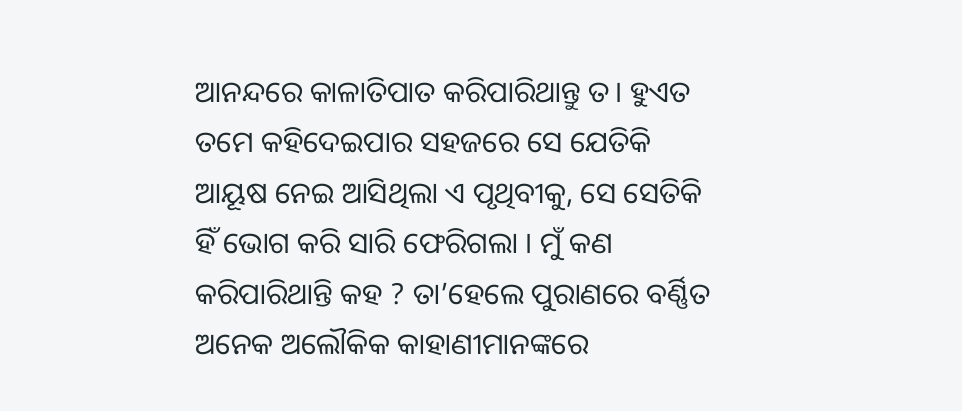ଆନନ୍ଦରେ କାଳାତିପାତ କରିପାରିଥାନ୍ତୁ ତ। ହୁଏତ ତମେ କହିଦେଇପାର ସହଜରେ ସେ ଯେତିକି ଆୟୂଷ ନେଇ ଆସିଥିଲା ଏ ପୃଥିବୀକୁ, ସେ ସେତିକି ହିଁ ଭୋଗ କରି ସାରି ଫେରିଗଲା । ମୁଁ କଣ କରିପାରିଥାନ୍ତି କହ ? ତା’ହେଲେ ପୁରାଣରେ ବର୍ଣ୍ଣିତ ଅନେକ ଅଲୌକିକ କାହାଣୀମାନଙ୍କରେ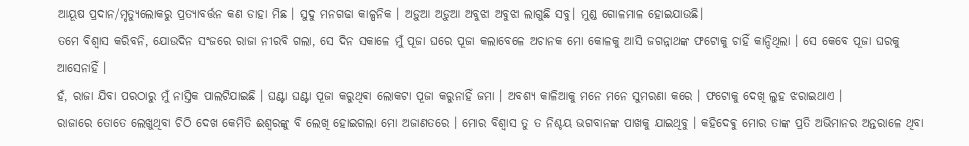ଆୟୂଷ ପ୍ରଦାନ/ମୃତ୍ୟୁଲୋକରୁ ପ୍ରତ୍ୟାବର୍ତ୍ତନ କଣ ଡାହା ମିଛ । ସୁଦୁ ମନଗଢା କାଳ୍ପନିକ । ଅଡ଼ୁଆ ଅଡ଼ୁଆ ଅବୁଝା ଅବୁଝା ଲାଗୁଛି ସବୁ। ମୁଣ୍ଡ ଗୋଳମାଳ ହୋଇଯାଉଛି।
ତମେ ବିଶ୍ୱାସ କରିବନି, ଯୋଉଦିନ ସଂଜରେ ରାଜା ନୀରବି ଗଲା, ସେ ଦିନ ସକାଳେ ମୁଁ ପୂଜା ଘରେ ପୂଜା କଲାବେଳେ ଅଚାନକ ମୋ କୋଳକୁ ଆସି ଜଗନ୍ନାଥଙ୍କ ଫଟୋକୁ ଚାହିଁ କାନ୍ଦିଥିଲା । ସେ କେବେ ପୂଜା ଘରକୁ ଆସେନାହିଁ ।
ହଁ, ରାଜା ଯିବା ପରଠାରୁ ମୁଁ ନାସ୍ତିକ ପାଲଟିଯାଇଛି । ଘଣ୍ଟା ଘଣ୍ଟା ପୂଜା କରୁଥିଵା ଲୋକଟା ପୂଜା କରୁନାହିଁ ଜମା । ଅବଶ୍ୟ କାଳିଆକୁ ମନେ ମନେ ସୁମରଣା କରେ । ଫଟୋକୁ ଦେଖି ଲୁହ ଝରାଇଥାଏ ।
ରାଜାରେ ତୋତେ ଲେଖୁଥିବା ଚିଠି ଦେଖ କେମିତି ଈଶ୍ୱରଙ୍କୁ ବି ଲେଖି ହୋଇଗଲା ମୋ ଅଜାଣତରେ । ମୋର ବିଶ୍ୱାସ ତୁ ତ ନିଶ୍ଚୟ ଭଗବାନଙ୍କ ପାଖକୁ ଯାଇଥିବୁ । କହିଦେଵୁ ମୋର ତାଙ୍କ ପ୍ରତି ଅଭିମାନର ଅନ୍ତରାଳେ ଥିବା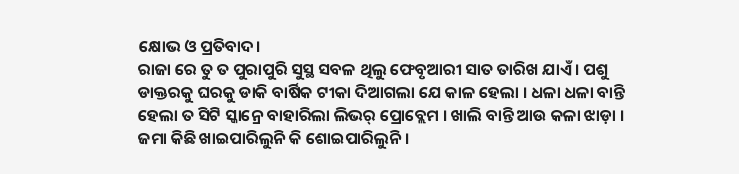କ୍ଷୋଭ ଓ ପ୍ରତିବାଦ।
ରାଜା ରେ ତୁ ତ ପୁରାପୁରି ସୁସ୍ଥ ସବଳ ଥିଲୁ ଫେବୃଆରୀ ସାତ ତାରିଖ ଯାଏଁ । ପଶୁ ଡାକ୍ତରକୁ ଘରକୁ ଡାକି ବାର୍ଷିକ ଟୀକା ଦିଆଗଲା ଯେ କାଳ ହେଲା । ଧଳା ଧଳା ବାନ୍ତି ହେଲା ତ ସିଟି ସ୍କାନ୍ରେ ବାହାରିଲା ଲିଭର୍ ପ୍ରୋବ୍ଲେମ । ଖାଲି ବାନ୍ତି ଆଉ କଳା ଝାଡ଼ା । ଜମା କିଛି ଖାଇପାରିଲୁନି କି ଶୋଇପାରିଲୁନି ।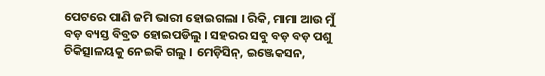ପେଟରେ ପାଣି ଜମି ଭାରୀ ହୋଇଗଲା । ରିକି, ମାମା ଆଉ ମୁଁ ବଡ଼ ବ୍ୟସ୍ତ ବିବ୍ରତ ହୋଇପଡିଲୁ । ସହରର ସବୁ ବଡ଼ ବଡ଼ ପଶୁ ଚିକିତ୍ସାଳୟକୁ ନେଇକି ଗଲୁ । ମେଡ଼ିସିନ୍, ଇଞ୍ଜେକସନ,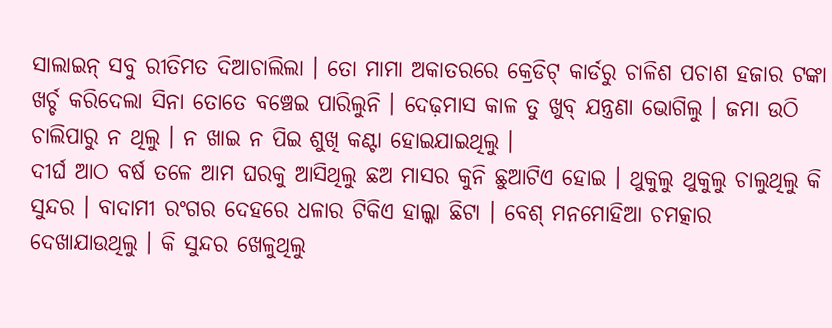ସାଲାଇନ୍ ସବୁ ରୀତିମତ ଦିଆଚାଲିଲା । ତୋ ମାମା ଅକାତରରେ କ୍ରେଡିଟ୍ କାର୍ଡରୁ ଚାଳିଶ ପଚାଶ ହଜାର ଟଙ୍କା ଖର୍ଚ୍ଚ କରିଦେଲା ସିନା ତୋତେ ବଞ୍ଚେଇ ପାରିଲୁନି । ଦେଢ଼ମାସ କାଳ ତୁ ଖୁବ୍ ଯନ୍ତ୍ରଣା ଭୋଗିଲୁ । ଜମା ଉଠି ଚାଲିପାରୁ ନ ଥିଲୁ । ନ ଖାଇ ନ ପିଇ ଶୁଖି କଣ୍ଟା ହୋଇଯାଇଥିଲୁ ।
ଦୀର୍ଘ ଆଠ ବର୍ଷ ତଳେ ଆମ ଘରକୁ ଆସିଥିଲୁ ଛଅ ମାସର କୁନି ଛୁଆଟିଏ ହୋଇ । ଥୁକୁଲୁ ଥୁକୁଲୁ ଚାଲୁଥିଲୁ କି ସୁନ୍ଦର । ବାଦାମୀ ରଂଗର ଦେହରେ ଧଳାର ଟିକିଏ ହାଲ୍କା ଛିଟା । ବେଶ୍ ମନମୋହିଆ ଚମତ୍କାର ଦେଖାଯାଉଥିଲୁ । କି ସୁନ୍ଦର ଖେଳୁଥିଲୁ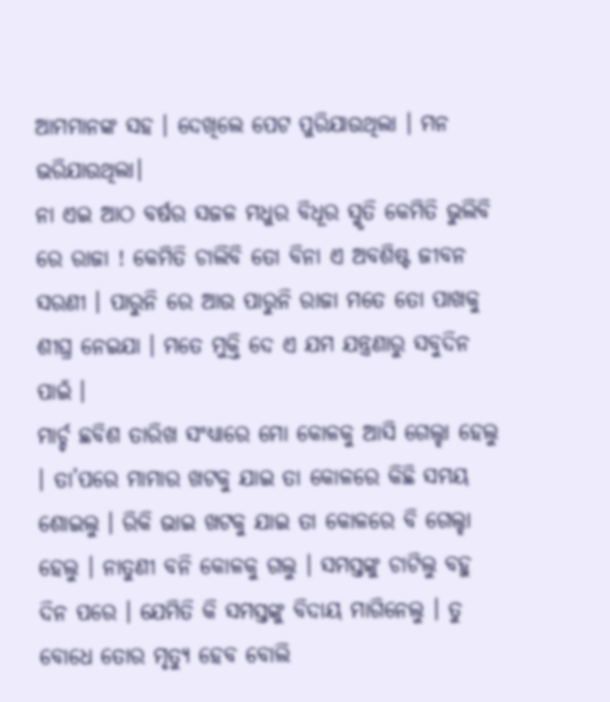ଆମମାନଙ୍କ ସହ । ଦେଖିଲେ ପେଟ ପୁରିଯାଉଥିଲା । ମନ ଭରିଯାଉଥିଲା।
ନା ଏଇ ଆଠ ବର୍ଷର ସଜଳ ମଧୁର ବିଧୂର ସ୍ମୃତି କେମିତି ଭୁଲିବି ରେ ରାଜା ! କେମିତି ଚାଲିବି ତୋ ବିନା ଏ ଅବଶିଷ୍ଟ ଜୀବନ ସରଣୀ । ପାରୁନି ରେ ଆଉ ପାରୁନି ରାଜା ମତେ ତୋ ପାଖକୁ ଶୀଘ୍ର ନେଇଯା । ମତେ ମୁକ୍ତି ଦେ ଏ ଯମ ଯନ୍ତ୍ରଣାରୁ ସବୁଦିନ ପାଇଁ ।
ମାର୍ଚ୍ଚ ଛବିଶ ତାରିଖ ସଂଧ୍ୟାରେ ମୋ କୋଳକୁ ଆସି ଗେଲ୍ହା ହେଲୁ । ତା’ପରେ ମାମାର ଖଟକୁ ଯାଇ ତା କୋଳରେ କିଛି ସମୟ ଶୋଇଲୁ । ରିକି ଭାଇ ଖଟକୁ ଯାଇ ତା କୋଳରେ ବି ଗେଲ୍ହା ହେଲୁ । ନାତୁଣୀ ବନି କୋଳକୁ ଗଲୁ । ସମସ୍ତଙ୍କୁ ଚାଟିଲୁ ବହୁ ଦିନ ପରେ । ଯେମିତି କି ସମସ୍ତଙ୍କୁ ବିଦାୟ ମାଗିନେଲୁ । ତୁ ବୋଧେ ତୋର ମୃତ୍ୟୁ ହେବ ବୋଲି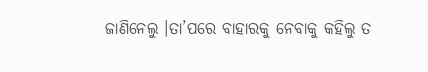ଜାଣିନେଲୁ ।ତା’ପରେ ବାହାରକୁ ନେବାକୁ କହିଲୁ ତ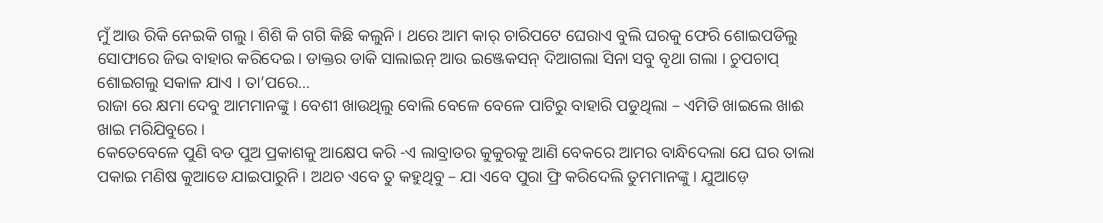ମୁଁ ଆଉ ରିକି ନେଇକି ଗଲୁ । ଶିଶି କି ଗଗି କିଛି କଲୁନି । ଥରେ ଆମ କାର୍ ଚାରିପଟେ ଘେରାଏ ବୁଲି ଘରକୁ ଫେରି ଶୋଇପଡିଲୁ ସୋଫାରେ ଜିଭ ବାହାର କରିଦେଇ। ଡାକ୍ତର ଡାକି ସାଲାଇନ୍ ଆଉ ଇଞ୍ଜେକସନ୍ ଦିଆଗଲା ସିନା ସବୁ ବୃଥା ଗଲା । ଚୁପଚାପ୍ ଶୋଇଗଲୁ ସକାଳ ଯାଏ । ତା’ପରେ…
ରାଜା ରେ କ୍ଷମା ଦେବୁ ଆମମାନଙ୍କୁ । ବେଶୀ ଖାଉଥିଲୁ ବୋଲି ବେଳେ ବେଳେ ପାଟିରୁ ବାହାରି ପଡୁଥିଲା – ଏମିତି ଖାଇଲେ ଖାଈ ଖାଇ ମରିଯିବୁରେ ।
କେତେବେଳେ ପୁଣି ବଡ ପୁଅ ପ୍ରକାଶକୁ ଆକ୍ଷେପ କରି -ଏ ଲାବ୍ରାଡର କୁକୁରକୁ ଆଣି ବେକରେ ଆମର ବାନ୍ଧିଦେଲା ଯେ ଘର ତାଲା ପକାଇ ମଣିଷ କୁଆଡେ ଯାଇପାରୁନି । ଅଥଚ ଏବେ ତୁ କହୁଥିବୁ – ଯା ଏବେ ପୁରା ଫ୍ରି କରିଦେଲି ତୁମମାନଙ୍କୁ । ଯୁଆଡ଼େ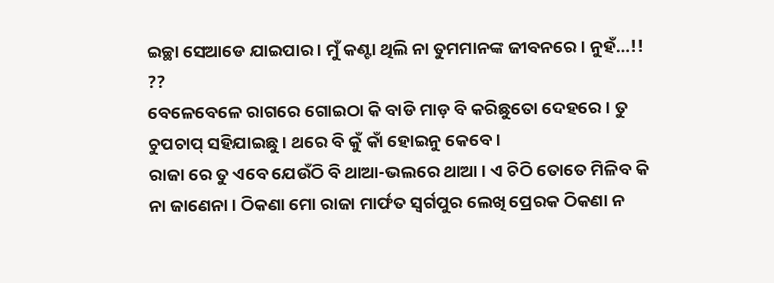ଇଚ୍ଛା ସେଆଡେ ଯାଇପାର । ମୁଁ କଣ୍ଟା ଥିଲି ନା ତୁମମାନଙ୍କ ଜୀବନରେ । ନୁହଁ…!! ??
ବେଳେବେଳେ ରାଗରେ ଗୋଇଠା କି ବାଡି ମାଡ଼ ବି କରିଛୁତୋ ଦେହରେ । ତୁ ଚୁପଚାପ୍ ସହିଯାଇଛୁ । ଥରେ ବି କୁଁ କାଁ ହୋଇନୁ କେବେ ।
ରାଜା ରେ ତୁ ଏବେ ଯେଉଁଠି ବି ଥାଆ-ଭଲରେ ଥାଆ । ଏ ଚିଠି ତୋତେ ମିଳିବ କି ନା ଜାଣେନା । ଠିକଣା ମୋ ରାଜା ମାର୍ଫତ ସ୍ୱର୍ଗପୁର ଲେଖି ପ୍ରେରକ ଠିକଣା ନ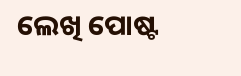ଲେଖି ପୋଷ୍ଟ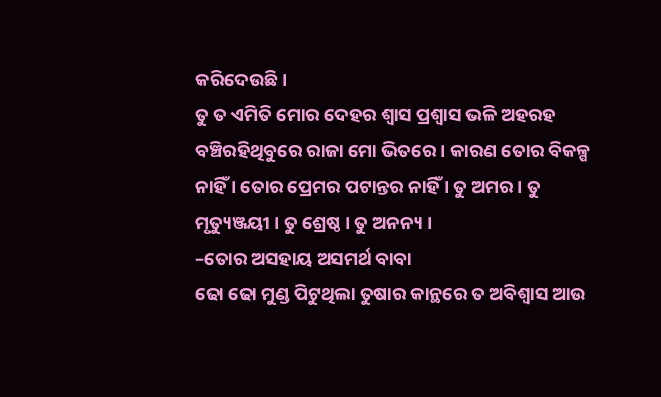କରିଦେଉଛି।
ତୁ ତ ଏମିତି ମୋର ଦେହର ଶ୍ୱାସ ପ୍ରଶ୍ୱାସ ଭଳି ଅହରହ ବଞ୍ଚିରହିଥିବୁରେ ରାଜା ମୋ ଭିତରେ । କାରଣ ତୋର ବିକଳ୍ପ ନାହିଁ । ତୋର ପ୍ରେମର ପଟାନ୍ତର ନାହିଁ । ତୁ ଅମର । ତୁ ମୃତ୍ୟୁଞ୍ଜୟୀ । ତୁ ଶ୍ରେଷ୍ଠ । ତୁ ଅନନ୍ୟ ।
–ତୋର ଅସହାୟ ଅସମର୍ଥ ବାବା
ଢୋ ଢୋ ମୁଣ୍ଡ ପିଟୁଥିଲା ତୁଷାର କାନ୍ଥରେ ତ ଅବିଶ୍ୱାସ ଆଉ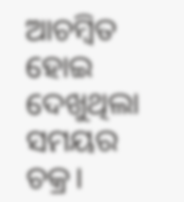ଆଚମ୍ବିତ ହୋଇ ଦେଖୁଥିଲା ସମୟର ଚକ୍ର।